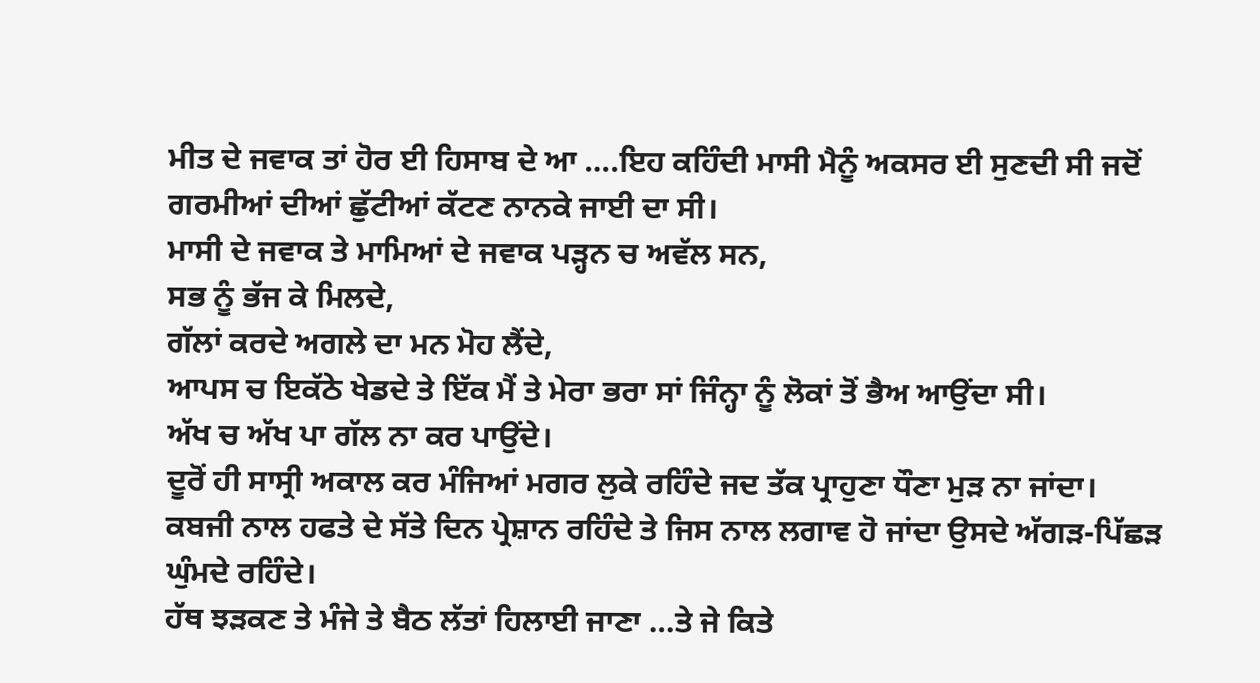ਮੀਤ ਦੇ ਜਵਾਕ ਤਾਂ ਹੋਰ ਈ ਹਿਸਾਬ ਦੇ ਆ ….ਇਹ ਕਹਿੰਦੀ ਮਾਸੀ ਮੈਨੂੰ ਅਕਸਰ ਈ ਸੁਣਦੀ ਸੀ ਜਦੋਂ ਗਰਮੀਆਂ ਦੀਆਂ ਛੁੱਟੀਆਂ ਕੱਟਣ ਨਾਨਕੇ ਜਾਈ ਦਾ ਸੀ।
ਮਾਸੀ ਦੇ ਜਵਾਕ ਤੇ ਮਾਮਿਆਂ ਦੇ ਜਵਾਕ ਪੜ੍ਹਨ ਚ ਅਵੱਲ ਸਨ,
ਸਭ ਨੂੰ ਭੱਜ ਕੇ ਮਿਲਦੇ,
ਗੱਲਾਂ ਕਰਦੇ ਅਗਲੇ ਦਾ ਮਨ ਮੋਹ ਲੈਂਦੇ,
ਆਪਸ ਚ ਇਕੱਠੇ ਖੇਡਦੇ ਤੇ ਇੱਕ ਮੈਂ ਤੇ ਮੇਰਾ ਭਰਾ ਸਾਂ ਜਿੰਨ੍ਹਾ ਨੂੰ ਲੋਕਾਂ ਤੋਂ ਭੈਅ ਆਉਂਦਾ ਸੀ।
ਅੱਖ ਚ ਅੱਖ ਪਾ ਗੱਲ ਨਾ ਕਰ ਪਾਉਂਦੇ।
ਦੂਰੋਂ ਹੀ ਸਾਸ੍ਰੀ ਅਕਾਲ ਕਰ ਮੰਜਿਆਂ ਮਗਰ ਲੁਕੇ ਰਹਿੰਦੇ ਜਦ ਤੱਕ ਪ੍ਰਾਹੁਣਾ ਧੌਣਾ ਮੁੜ ਨਾ ਜਾਂਦਾ।
ਕਬਜੀ ਨਾਲ ਹਫਤੇ ਦੇ ਸੱਤੇ ਦਿਨ ਪ੍ਰੇਸ਼ਾਨ ਰਹਿੰਦੇ ਤੇ ਜਿਸ ਨਾਲ ਲਗਾਵ ਹੋ ਜਾਂਦਾ ਉਸਦੇ ਅੱਗੜ-ਪਿੱਛੜ ਘੁੰਮਦੇ ਰਹਿੰਦੇ।
ਹੱਥ ਝੜਕਣ ਤੇ ਮੰਜੇ ਤੇ ਬੈਠ ਲੱਤਾਂ ਹਿਲਾਈ ਜਾਣਾ …ਤੇ ਜੇ ਕਿਤੇ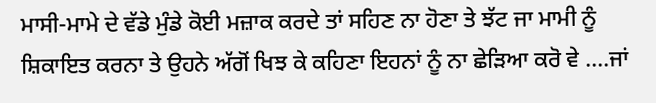ਮਾਸੀ-ਮਾਮੇ ਦੇ ਵੱਡੇ ਮੁੰਡੇ ਕੋਈ ਮਜ਼ਾਕ ਕਰਦੇ ਤਾਂ ਸਹਿਣ ਨਾ ਹੋਣਾ ਤੇ ਝੱਟ ਜਾ ਮਾਮੀ ਨੂੰ ਸ਼ਿਕਾਇਤ ਕਰਨਾ ਤੇ ਉਹਨੇ ਅੱਗੋਂ ਖਿਝ ਕੇ ਕਹਿਣਾ ਇਹਨਾਂ ਨੂੰ ਨਾ ਛੇੜਿਆ ਕਰੋ ਵੇ ….ਜਾਂ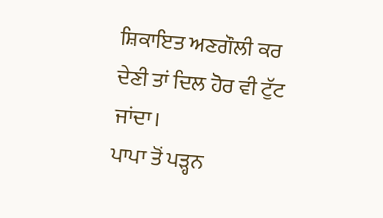ਸ਼ਿਕਾਇਤ ਅਣਗੌਲੀ ਕਰ ਦੇਣੀ ਤਾਂ ਦਿਲ ਹੋਰ ਵੀ ਟੁੱਟ ਜਾਂਦਾ।
ਪਾਪਾ ਤੋਂ ਪੜ੍ਹਨ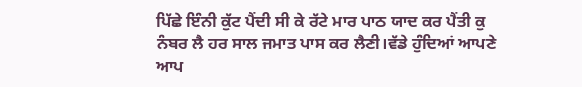ਪਿੱਛੇ ਇੰਨੀ ਕੁੱਟ ਪੈਂਦੀ ਸੀ ਕੇ ਰੱਟੇ ਮਾਰ ਪਾਠ ਯਾਦ ਕਰ ਪੈਂਤੀ ਕੁ ਨੰਬਰ ਲੈ ਹਰ ਸਾਲ ਜਮਾਤ ਪਾਸ ਕਰ ਲੈਣੀ।ਵੱਡੇ ਹੁੰਦਿਆਂ ਆਪਣੇ ਆਪ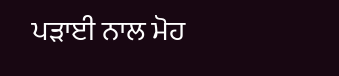ਪੜਾਈ ਨਾਲ ਮੋਹ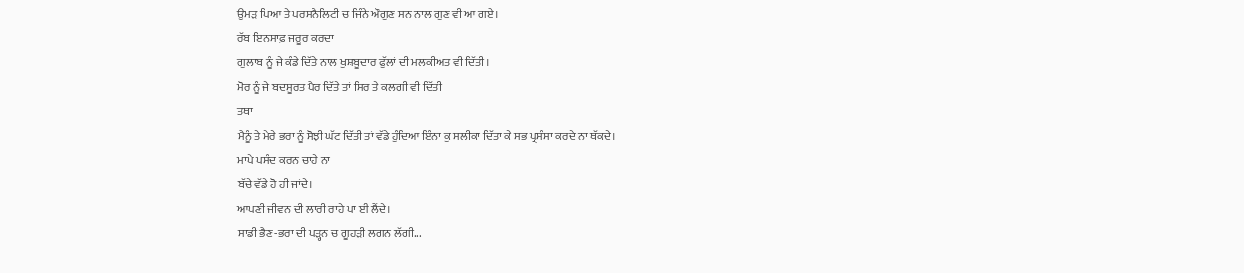ਉਮੜ ਪਿਆ ਤੇ ਪਰਸਨੈਲਿਟੀ ਚ ਜਿੰਨੇ ਔਗੁਣ ਸਨ ਨਾਲ ਗੁਣ ਵੀ ਆ ਗਏ।
ਰੱਬ ਇਨਸਾਫ਼ ਜਰੂਰ ਕਰਦਾ
ਗੁਲਾਬ ਨੂੰ ਜੇ ਕੰਡੇ ਦਿੱਤੇ ਨਾਲ ਖੁਸ਼ਬੂਦਾਰ ਫੁੱਲਾਂ ਦੀ ਮਲਕੀਅਤ ਵੀ ਦਿੱਤੀ।
ਮੋਰ ਨੂੰ ਜੇ ਬਦਸੂਰਤ ਪੈਰ ਦਿੱਤੇ ਤਾਂ ਸਿਰ ਤੇ ਕਲਗੀ ਵੀ ਦਿੱਤੀ
ਤਥਾ
ਮੈਨੂੰ ਤੇ ਮੇਰੇ ਭਰਾ ਨੂੰ ਸੋਝੀ ਘੱਟ ਦਿੱਤੀ ਤਾਂ ਵੱਡੇ ਹੁੰਦਿਆ ਇੰਨਾ ਕੁ ਸਲੀਕਾ ਦਿੱਤਾ ਕੇ ਸਭ ਪ੍ਰਸੰਸਾ ਕਰਦੇ ਨਾ ਥੱਕਦੇ।
ਮਾਪੇ ਪਸੰਦ ਕਰਨ ਚਾਹੇ ਨਾ
ਬੱਚੇ ਵੱਡੇ ਹੋ ਹੀ ਜਾਂਦੇ।
ਆਪਣੀ ਜੀਵਨ ਦੀ ਲਾਰੀ ਰਾਹੇ ਪਾ ਈ ਲੈਂਦੇ।
ਸਾਡੀ ਭੈਣ-ਭਰਾ ਦੀ ਪੜ੍ਹਨ ਚ ਗੂਹੜੀ ਲਗਨ ਲੱਗੀ...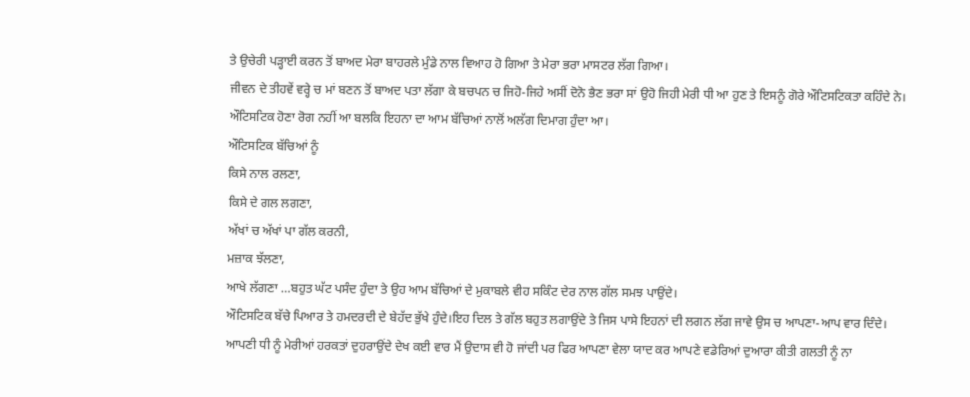ਤੇ ਉਚੇਰੀ ਪੜ੍ਹਾਈ ਕਰਨ ਤੋਂ ਬਾਅਦ ਮੇਰਾ ਬਾਹਰਲੇ ਮੁੰਡੇ ਨਾਲ ਵਿਆਹ ਹੋ ਗਿਆ ਤੇ ਮੇਰਾ ਭਰਾ ਮਾਸਟਰ ਲੱਗ ਗਿਆ।
ਜੀਵਨ ਦੇ ਤੀਹਵੇਂ ਵਰ੍ਹੇ ਚ ਮਾਂ ਬਣਨ ਤੋਂ ਬਾਅਦ ਪਤਾ ਲੱਗਾ ਕੇ ਬਚਪਨ ਚ ਜਿਹੋ-ਜਿਹੇ ਅਸੀਂ ਦੋਨੋ ਭੈਣ ਭਰਾ ਸਾਂ ਉਹੋ ਜਿਹੀ ਮੇਰੀ ਧੀ ਆ ਹੁਣ ਤੇ ਇਸਨੂੰ ਗੋਰੇ ਔਟਿਸਟਿਕਤਾ ਕਹਿੰਦੇ ਨੇ।
ਔਟਿਸਟਿਕ ਹੋਣਾ ਰੋਗ ਨਹੀਂ ਆ ਬਲਕਿ ਇਹਨਾ ਦਾ ਆਮ ਬੱਚਿਆਂ ਨਾਲੋਂ ਅਲੱਗ ਦਿਮਾਗ ਹੁੰਦਾ ਆ।
ਔਟਿਸਟਿਕ ਬੱਚਿਆਂ ਨੂੰ
ਕਿਸੇ ਨਾਲ ਰਲਣਾ,
ਕਿਸੇ ਦੇ ਗਲ ਲਗਣਾ,
ਅੱਖਾਂ ਚ ਅੱਖਾਂ ਪਾ ਗੱਲ ਕਰਨੀ,
ਮਜ਼ਾਕ ਝੱਲਣਾ,
ਆਖੇ ਲੱਗਣਾ …ਬਹੁਤ ਘੱਟ ਪਸੰਦ ਹੁੰਦਾ ਤੇ ਉਹ ਆਮ ਬੱਚਿਆਂ ਦੇ ਮੁਕਾਬਲੇ ਵੀਹ ਸਕਿੰਟ ਦੇਰ ਨਾਲ ਗੱਲ ਸਮਝ ਪਾਉਂਦੇ।
ਔਟਿਸਟਿਕ ਬੱਚੇ ਪਿਆਰ ਤੇ ਹਮਦਰਦੀ ਦੇ ਬੇਹੱਦ ਭੁੱਖੇ ਹੁੰਦੇ।ਇਹ ਦਿਲ ਤੇ ਗੱਲ ਬਹੁਤ ਲਗਾਉਂਦੇ ਤੇ ਜਿਸ ਪਾਸੇ ਇਹਨਾਂ ਦੀ ਲਗਨ ਲੱਗ ਜਾਵੇ ਉਸ ਚ ਆਪਣਾ-ਆਪ ਵਾਰ ਦਿੰਦੇ।
ਆਪਣੀ ਧੀ ਨੂੰ ਮੇਰੀਆਂ ਹਰਕਤਾਂ ਦੁਹਰਾਉਂਦੇ ਦੇਖ ਕਈ ਵਾਰ ਮੈਂ ਉਦਾਸ ਵੀ ਹੋ ਜਾਂਦੀ ਪਰ ਫਿਰ ਆਪਣਾ ਵੇਲਾ ਯਾਦ ਕਰ ਆਪਣੇ ਵਡੇਰਿਆਂ ਦੁਆਰਾ ਕੀਤੀ ਗਲਤੀ ਨੂੰ ਨਾ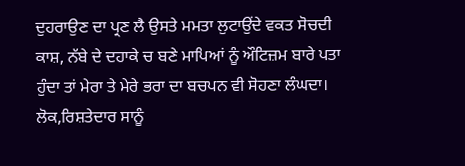ਦੁਹਰਾਉਣ ਦਾ ਪ੍ਰਣ ਲੈ ਉਸਤੇ ਮਮਤਾ ਲੁਟਾਉਂਦੇ ਵਕਤ ਸੋਚਦੀ ਕਾਸ਼, ਨੱਬੇ ਦੇ ਦਹਾਕੇ ਚ ਬਣੇ ਮਾਪਿਆਂ ਨੂੰ ਔਟਿਜ਼ਮ ਬਾਰੇ ਪਤਾ ਹੁੰਦਾ ਤਾਂ ਮੇਰਾ ਤੇ ਮੇਰੇ ਭਰਾ ਦਾ ਬਚਪਨ ਵੀ ਸੋਹਣਾ ਲੰਘਦਾ।
ਲੋਕ,ਰਿਸ਼ਤੇਦਾਰ ਸਾਨੂੰ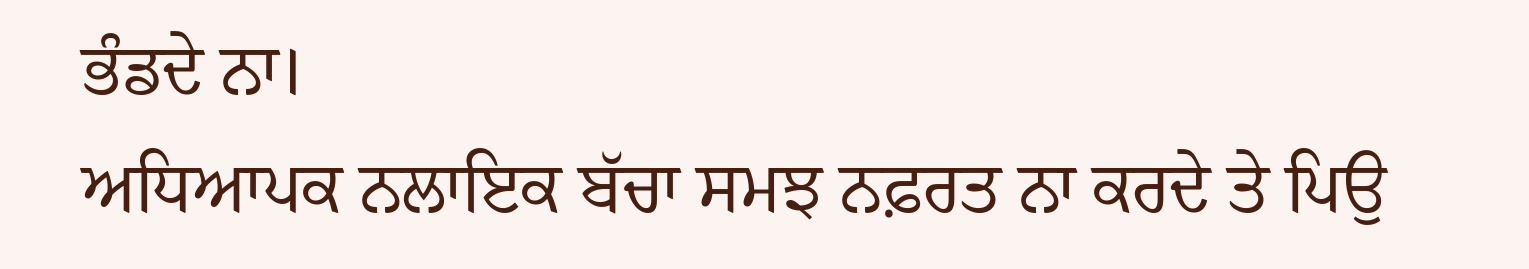ਭੰਡਦੇ ਨਾ।
ਅਧਿਆਪਕ ਨਲਾਇਕ ਬੱਚਾ ਸਮਝ ਨਫ਼ਰਤ ਨਾ ਕਰਦੇ ਤੇ ਪਿਉ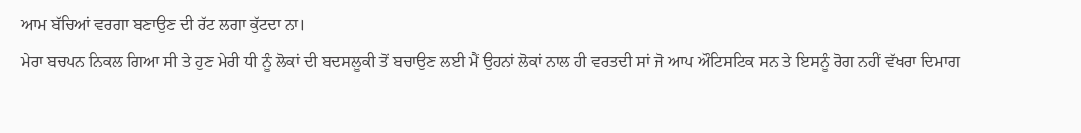ਆਮ ਬੱਚਿਆਂ ਵਰਗਾ ਬਣਾਉਣ ਦੀ ਰੱਟ ਲਗਾ ਕੁੱਟਦਾ ਨਾ।
ਮੇਰਾ ਬਚਪਨ ਨਿਕਲ ਗਿਆ ਸੀ ਤੇ ਹੁਣ ਮੇਰੀ ਧੀ ਨੂੰ ਲੋਕਾਂ ਦੀ ਬਦਸਲੂਕੀ ਤੋਂ ਬਚਾਉਣ ਲਈ ਮੈਂ ਉਹਨਾਂ ਲੋਕਾਂ ਨਾਲ ਹੀ ਵਰਤਦੀ ਸਾਂ ਜੋ ਆਪ ਔਟਿਸਟਿਕ ਸਨ ਤੇ ਇਸਨੂੰ ਰੋਗ ਨਹੀਂ ਵੱਖਰਾ ਦਿਮਾਗ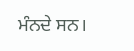ਮੰਨਦੇ ਸਨ।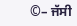©– ਜੱਸੀ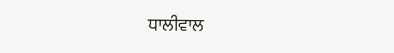ਧਾਲੀਵਾਲ